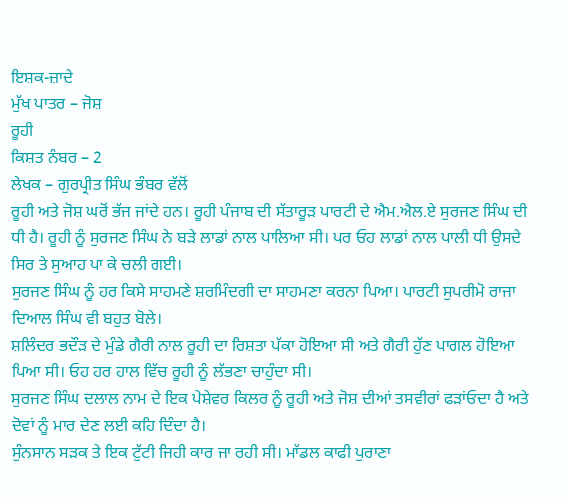ਇਸ਼ਕ-ਜ਼ਾਦੇ
ਮੁੱਖ ਪਾਤਰ – ਜੋਸ਼
ਰੂਹੀ
ਕਿਸ਼ਤ ਨੰਬਰ – 2
ਲੇਖਕ – ਗੁਰਪ੍ਰੀਤ ਸਿੰਘ ਭੰਬਰ ਵੱਲੋਂ
ਰੂਹੀ ਅਤੇ ਜੋਸ਼ ਘਰੋਂ ਭੱਜ ਜਾਂਦੇ ਹਨ। ਰੂਹੀ ਪੰਜਾਬ ਦੀ ਸੱਤਾਰੂੜ ਪਾਰਟੀ ਦੇ ਐਮ.ਐਲ.ਏ ਸੁਰਜਣ ਸਿੰਘ ਦੀ ਧੀ ਹੈ। ਰੂਹੀ ਨੂੰ ਸੁਰਜਣ ਸਿੰਘ ਨੇ ਬੜੇ ਲਾਡਾਂ ਨਾਲ ਪਾਲਿਆ ਸੀ। ਪਰ ਓਹ ਲਾਡਾਂ ਨਾਲ ਪਾਲੀ ਧੀ ਉਸਦੇ ਸਿਰ ਤੇ ਸੁਆਹ ਪਾ ਕੇ ਚਲੀ ਗਈ।
ਸੁਰਜਣ ਸਿੰਘ ਨੂੰ ਹਰ ਕਿਸੇ ਸਾਹਮਣੇ ਸ਼ਰਮਿੰਦਗੀ ਦਾ ਸਾਹਮਣਾ ਕਰਨਾ ਪਿਆ। ਪਾਰਟੀ ਸੁਪਰੀਮੋ ਰਾਜਾ ਦਿਆਲ ਸਿੰਘ ਵੀ ਬਹੁਤ ਬੋਲੇ।
ਸ਼ਲਿੰਦਰ ਭਦੌੜ ਦੇ ਮੁੰਡੇ ਗੈਰੀ ਨਾਲ ਰੂਹੀ ਦਾ ਰਿਸ਼ਤਾ ਪੱਕਾ ਹੋਇਆ ਸੀ ਅਤੇ ਗੈਰੀ ਹੁੱਣ ਪਾਗਲ ਹੋਇਆ ਪਿਆ ਸੀ। ਓਹ ਹਰ ਹਾਲ ਵਿੱਚ ਰੂਹੀ ਨੂੰ ਲੱਭਣਾ ਚਾਹੁੰਦਾ ਸੀ।
ਸੁਰਜਣ ਸਿੰਘ ਦਲਾਲ ਨਾਮ ਦੇ ਇਕ ਪੇਸ਼ੇਵਰ ਕਿਲਰ ਨੂੰ ਰੂਹੀ ਅਤੇ ਜੋਸ਼ ਦੀਆਂ ਤਸਵੀਰਾਂ ਫੜਾਂਓਦਾ ਹੈ ਅਤੇ ਦੋਵਾਂ ਨੂੰ ਮਾਰ ਦੇਣ ਲਈ ਕਹਿ ਦਿੰਦਾ ਹੈ।
ਸੁੰਨਸਾਨ ਸੜਕ ਤੇ ਇਕ ਟੁੱਟੀ ਜਿਹੀ ਕਾਰ ਜਾ ਰਹੀ ਸੀ। ਮਾੱਡਲ ਕਾਫੀ ਪੁਰਾਣਾ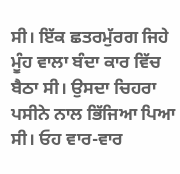ਸੀ। ਇੱਕ ਛਤਰਮੁੱਰਗ ਜਿਹੇ ਮੂੰਹ ਵਾਲਾ ਬੰਦਾ ਕਾਰ ਵਿੱਚ ਬੈਠਾ ਸੀ। ਉਸਦਾ ਚਿਹਰਾ ਪਸੀਨੇ ਨਾਲ ਭਿੱਜਿਆ ਪਿਆ ਸੀ। ਓਹ ਵਾਰ-ਵਾਰ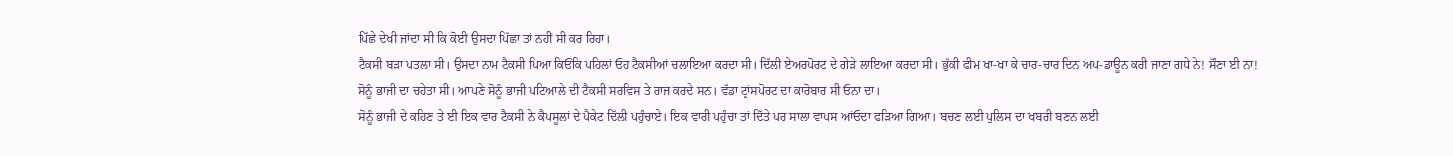ਪਿੱਛੇ ਦੇਖੀ ਜਾਂਦਾ ਸੀ ਕਿ ਕੋਈ ਉਸਦਾ ਪਿੱਛਾ ਤਾਂ ਨਹੀਂ ਸੀ ਕਰ ਰਿਹਾ।
ਟੈਕਸੀ ਬੜਾ ਪਤਲਾ ਸੀ। ਉਸਦਾ ਨਾਮ ਟੈਕਸੀ ਪਿਆ ਕਿਓਂਕਿ ਪਹਿਲਾਂ ਓਹ ਟੈਕਸੀਆਂ ਚਲਾਇਆ ਕਰਦਾ ਸੀ। ਦਿੱਲੀ ਏਅਰਪੋਰਟ ਦੇ ਗੇੜੇ ਲਾਇਆ ਕਰਦਾ ਸੀ। ਭੁੱਕੀ ਫੀਮ ਖਾ-ਖਾ ਕੇ ਚਾਰ-ਚਾਰ ਦਿਨ ਅਪ-ਡਾਊਨ ਕਰੀ ਜਾਣਾ ਗਧੇ ਨੇ! ਸੌਣਾ ਈ ਨਾ!
ਸੋਨੂੰ ਭਾਜੀ ਦਾ ਚਹੇਤਾ ਸੀ। ਆਪਣੇ ਸੋਨੂੰ ਭਾਜੀ ਪਟਿਆਲੇ ਦੀ ਟੈਕਸੀ ਸਰਵਿਸ ਤੇ ਰਾਜ ਕਰਦੇ ਸਨ। ਵੱਡਾ ਟ੍ਰਾਂਸਪੋਰਟ ਦਾ ਕਾਰੋਬਾਰ ਸੀ ਓਨਾ ਦਾ।
ਸੋਨੂੰ ਭਾਜੀ ਦੇ ਕਹਿਣ ਤੇ ਈ ਇਕ ਵਾਰ ਟੈਕਸੀ ਨੇ ਕੈਪਸੂਲਾਂ ਦੇ ਪੈਕੇਟ ਦਿੱਲੀ ਪਹੁੰਚਾਏ। ਇਕ ਵਾਰੀ ਪਹੁੰਚਾ ਤਾਂ ਦਿੱਤੇ ਪਰ ਸਾਲਾ ਵਾਪਸ ਆਂਓਦਾ ਫੜਿਆ ਗਿਆ। ਬਚਣ ਲਈ ਪੁਲਿਸ ਦਾ ਖਬਰੀ ਬਣਨ ਲਈ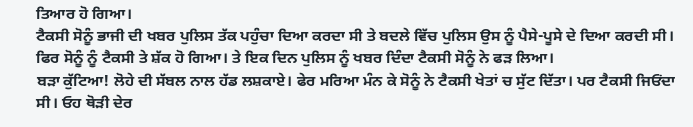ਤਿਆਰ ਹੋ ਗਿਆ।
ਟੈਕਸੀ ਸੋਨੂੰ ਭਾਜੀ ਦੀ ਖਬਰ ਪੁਲਿਸ ਤੱਕ ਪਹੁੰਚਾ ਦਿਆ ਕਰਦਾ ਸੀ ਤੇ ਬਦਲੇ ਵਿੱਚ ਪੁਲਿਸ ਉਸ ਨੂੰ ਪੈਸੇ-ਪੂਸੇ ਦੇ ਦਿਆ ਕਰਦੀ ਸੀ। ਫਿਰ ਸੋਨੂੰ ਨੂੰ ਟੈਕਸੀ ਤੇ ਸ਼ੱਕ ਹੋ ਗਿਆ। ਤੇ ਇਕ ਦਿਨ ਪੁਲਿਸ ਨੂੰ ਖਬਰ ਦਿੰਦਾ ਟੈਕਸੀ ਸੋਨੂੰ ਨੇ ਫੜ ਲਿਆ।
ਬੜਾ ਕੁੱਟਿਆ! ਲੋਹੇ ਦੀ ਸੱਬਲ ਨਾਲ ਹੱਡ ਲਸ਼ਕਾਏ। ਫੇਰ ਮਰਿਆ ਮੰਨ ਕੇ ਸੋਨੂੰ ਨੇ ਟੈਕਸੀ ਖੇਤਾਂ ਚ ਸੁੱਟ ਦਿੱਤਾ। ਪਰ ਟੈਕਸੀ ਜਿਓਂਦਾ ਸੀ। ਓਹ ਥੋੜੀ ਦੇਰ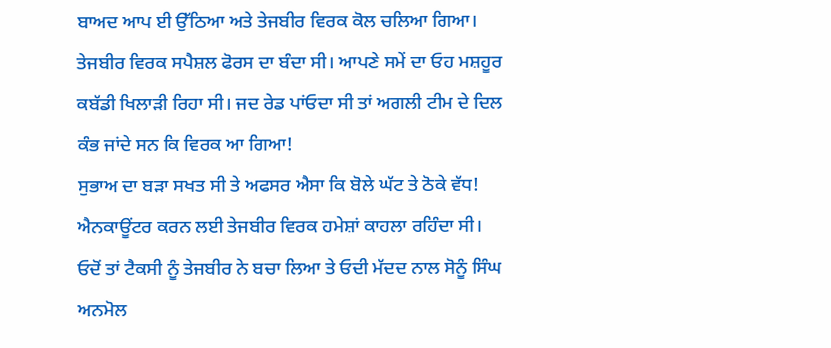ਬਾਅਦ ਆਪ ਈ ਉੱਠਿਆ ਅਤੇ ਤੇਜਬੀਰ ਵਿਰਕ ਕੋਲ ਚਲਿਆ ਗਿਆ।
ਤੇਜਬੀਰ ਵਿਰਕ ਸਪੈਸ਼ਲ ਫੋਰਸ ਦਾ ਬੰਦਾ ਸੀ। ਆਪਣੇ ਸਮੇਂ ਦਾ ਓਹ ਮਸ਼ਹੂਰ ਕਬੱਡੀ ਖਿਲਾੜੀ ਰਿਹਾ ਸੀ। ਜਦ ਰੇਡ ਪਾਂਓਦਾ ਸੀ ਤਾਂ ਅਗਲੀ ਟੀਮ ਦੇ ਦਿਲ ਕੰਭ ਜਾਂਦੇ ਸਨ ਕਿ ਵਿਰਕ ਆ ਗਿਆ!
ਸੁਭਾਅ ਦਾ ਬੜਾ ਸਖਤ ਸੀ ਤੇ ਅਫਸਰ ਐਸਾ ਕਿ ਬੋਲੇ ਘੱਟ ਤੇ ਠੋਕੇ ਵੱਧ! ਐਨਕਾਊਂਟਰ ਕਰਨ ਲਈ ਤੇਜਬੀਰ ਵਿਰਕ ਹਮੇਸ਼ਾਂ ਕਾਹਲਾ ਰਹਿੰਦਾ ਸੀ।
ਓਦੋਂ ਤਾਂ ਟੈਕਸੀ ਨੂੰ ਤੇਜਬੀਰ ਨੇ ਬਚਾ ਲਿਆ ਤੇ ਓਦੀ ਮੱਦਦ ਨਾਲ ਸੋਨੂੰ ਸਿੰਘ ਅਨਮੋਲ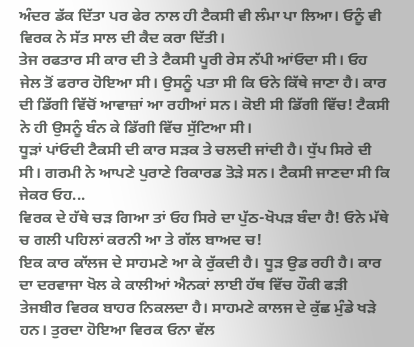ਅੰਦਰ ਡੱਕ ਦਿੱਤਾ ਪਰ ਫੇਰ ਨਾਲ ਹੀ ਟੈਕਸੀ ਵੀ ਲੰਮਾ ਪਾ ਲਿਆ। ਓਨੂੰ ਵੀ ਵਿਰਕ ਨੇ ਸੱਤ ਸਾਲ ਦੀ ਕੈਦ ਕਰਾ ਦਿੱਤੀ।
ਤੇਜ ਰਫਤਾਰ ਸੀ ਕਾਰ ਦੀ ਤੇ ਟੈਕਸੀ ਪੂਰੀ ਰੇਸ ਨੱਪੀ ਆਂਓਦਾ ਸੀ। ਓਹ ਜੇਲ ਤੋਂ ਫਰਾਰ ਹੋਇਆ ਸੀ। ਉਸਨੂੰ ਪਤਾ ਸੀ ਕਿ ਓਨੇ ਕਿੱਥੇ ਜਾਣਾ ਹੈ। ਕਾਰ ਦੀ ਡਿੱਗੀ ਵਿੱਚੋਂ ਆਵਾਜ਼ਾਂ ਆ ਰਹੀਆਂ ਸਨ। ਕੋਈ ਸੀ ਡਿੱਗੀ ਵਿੱਚ! ਟੈਕਸੀ ਨੇ ਹੀ ਉਸਨੂੰ ਬੰਨ ਕੇ ਡਿੱਗੀ ਵਿੱਚ ਸੁੱਟਿਆ ਸੀ।
ਧੂੜਾਂ ਪਾਂਓਦੀ ਟੈਕਸੀ ਦੀ ਕਾਰ ਸੜਕ ਤੇ ਚਲਦੀ ਜਾਂਦੀ ਹੈ। ਧੁੱਪ ਸਿਰੇ ਦੀ ਸੀ। ਗਰਮੀ ਨੇ ਆਪਣੇ ਪੁਰਾਣੇ ਰਿਕਾਰਡ ਤੋੜੇ ਸਨ। ਟੈਕਸੀ ਜਾਣਦਾ ਸੀ ਕਿ ਜੇਕਰ ਓਹ...
ਵਿਰਕ ਦੇ ਹੱਥੇ ਚੜ ਗਿਆ ਤਾਂ ਓਹ ਸਿਰੇ ਦਾ ਪੁੱਠ-ਖੋਪੜ ਬੰਦਾ ਹੈ! ਓਨੇ ਮੱਥੇ ਚ ਗਲੀ ਪਹਿਲਾਂ ਕਰਨੀ ਆ ਤੇ ਗੱਲ ਬਾਅਦ ਚ!
ਇਕ ਕਾਰ ਕਾੱਲਜ ਦੇ ਸਾਹਮਣੇ ਆ ਕੇ ਰੁੱਕਦੀ ਹੈ। ਧੂੜ ਉਡ ਰਹੀ ਹੈ। ਕਾਰ ਦਾ ਦਰਵਾਜਾ ਖੋਲ ਕੇ ਕਾਲੀਆਂ ਐਨਕਾਂ ਲਾਈ ਹੱਥ ਵਿੱਚ ਹੌਕੀ ਫੜੀ ਤੇਜਬੀਰ ਵਿਰਕ ਬਾਹਰ ਨਿਕਲਦਾ ਹੈ। ਸਾਹਮਣੇ ਕਾਲਜ ਦੇ ਕੁੱਛ ਮੁੰਡੇ ਖੜੇ ਹਨ। ਤੁਰਦਾ ਹੋਇਆ ਵਿਰਕ ਓਨਾ ਵੱਲ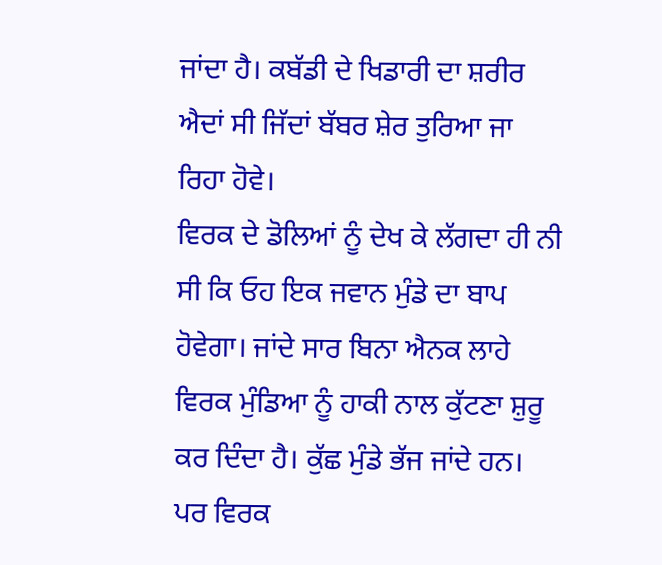ਜਾਂਦਾ ਹੈ। ਕਬੱਡੀ ਦੇ ਖਿਡਾਰੀ ਦਾ ਸ਼ਰੀਰ ਐਦਾਂ ਸੀ ਜਿੱਦਾਂ ਬੱਬਰ ਸ਼ੇਰ ਤੁਰਿਆ ਜਾ ਰਿਹਾ ਹੋਵੇ।
ਵਿਰਕ ਦੇ ਡੋਲਿਆਂ ਨੂੰ ਦੇਖ ਕੇ ਲੱਗਦਾ ਹੀ ਨੀ ਸੀ ਕਿ ਓਹ ਇਕ ਜਵਾਨ ਮੁੰਡੇ ਦਾ ਬਾਪ ਹੋਵੇਗਾ। ਜਾਂਦੇ ਸਾਰ ਬਿਨਾ ਐਨਕ ਲਾਹੇ ਵਿਰਕ ਮੁੰਡਿਆ ਨੂੰ ਹਾਕੀ ਨਾਲ ਕੁੱਟਣਾ ਸ਼ੁਰੂ ਕਰ ਦਿੰਦਾ ਹੈ। ਕੁੱਛ ਮੁੰਡੇ ਭੱਜ ਜਾਂਦੇ ਹਨ। ਪਰ ਵਿਰਕ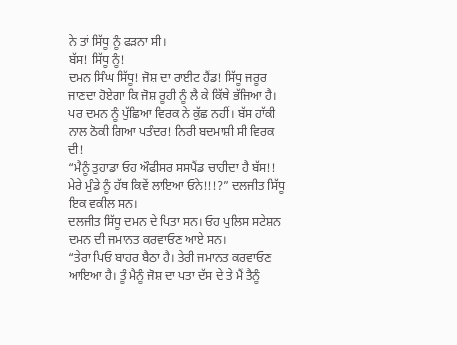ਨੇ ਤਾਂ ਸਿੱਧੂ ਨੂੰ ਫੜਨਾ ਸੀ।
ਬੱਸ! ਸਿੱਧੂ ਨੂੰ!
ਦਮਨ ਸਿੰਘ ਸਿੱਧੂ! ਜੋਸ਼ ਦਾ ਰਾਈਟ ਹੈਂਡ! ਸਿੱਧੂ ਜਰੂਰ ਜਾਣਦਾ ਹੋਏਗਾ ਕਿ ਜੋਸ਼ ਰੂਹੀ ਨੂੰ ਲੈ ਕੇ ਕਿੱਥੇ ਭੱਜਿਆ ਹੈ। ਪਰ ਦਮਨ ਨੂੰ ਪੁੱਛਿਆ ਵਿਰਕ ਨੇ ਕੁੱਛ ਨਹੀਂ। ਬੱਸ ਹਾੱਕੀ ਨਾਲ ਠੋਕੀ ਗਿਆ ਪਤੰਦਰ! ਨਿਰੀ ਬਦਮਾਸ਼ੀ ਸੀ ਵਿਰਕ ਦੀ!
“ਮੈਨੂੰ ਤੁਹਾਡਾ ਓਹ ਔਫੀਸਰ ਸਸਪੈਂਡ ਚਾਹੀਦਾ ਹੈ ਬੱਸ!! ਮੇਰੇ ਮੁੰਡੇ ਨੂੰ ਹੱਥ ਕਿਵੇਂ ਲਾਇਆ ਓਨੇ!!!?” ਦਲਜੀਤ ਸਿੱਧੂ ਇਕ ਵਕੀਲ ਸਨ।
ਦਲਜੀਤ ਸਿੱਧੂ ਦਮਨ ਦੇ ਪਿਤਾ ਸਨ। ਓਹ ਪੁਲਿਸ ਸਟੇਸ਼ਨ ਦਮਨ ਦੀ ਜਮਾਨਤ ਕਰਵਾਓਣ ਆਏ ਸਨ।
“ਤੇਰਾ ਪਿਓ ਬਾਹਰ ਬੈਠਾ ਹੈ। ਤੇਰੀ ਜਮਾਨਤ ਕਰਵਾਓਣ ਆਇਆ ਹੈ। ਤੂੰ ਮੈਨੂੰ ਜੋਸ਼ ਦਾ ਪਤਾ ਦੱਸ ਦੇ ਤੇ ਮੈਂ ਤੈਨੂੰ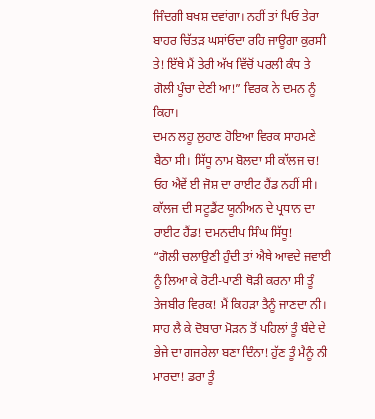ਜਿੰਦਗੀ ਬਖਸ਼ ਦਵਾਂਗਾ। ਨਹੀਂ ਤਾਂ ਪਿਓ ਤੇਰਾ ਬਾਹਰ ਚਿੱਤੜ ਘਸਾਂਓਦਾ ਰਹਿ ਜਾਊਗਾ ਕੁਰਸੀ ਤੇ! ਇੱਥੇ ਮੈਂ ਤੇਰੀ ਅੱਖ ਵਿੱਚੋਂ ਪਰਲੀ ਕੰਧ ਤੇ ਗੋਲੀ ਪੂੰਚਾ ਦੇਣੀ ਆ!” ਵਿਰਕ ਨੇ ਦਮਨ ਨੂੰ ਕਿਹਾ।
ਦਮਨ ਲਹੂ ਲੁਹਾਣ ਹੋਇਆ ਵਿਰਕ ਸਾਹਮਣੇ ਬੈਠਾ ਸੀ। ਸਿੱਧੂ ਨਾਮ ਬੋਲਦਾ ਸੀ ਕਾੱਲਜ ਚ! ਓਹ ਐਵੇਂ ਈ ਜੋਸ਼ ਦਾ ਰਾਈਟ ਹੈਂਡ ਨਹੀਂ ਸੀ। ਕਾੱਲਜ ਦੀ ਸਟੂਡੈਂਟ ਯੂਨੀਅਨ ਦੇ ਪ੍ਰਧਾਨ ਦਾ ਰਾਈਟ ਹੈਂਡ! ਦਮਨਦੀਪ ਸਿੰਘ ਸਿੱਧੂ!
“ਗੋਲੀ ਚਲਾਉਣੀ ਹੁੰਦੀ ਤਾਂ ਐਥੇ ਆਵਦੇ ਜਵਾਈ ਨੂੰ ਲਿਆ ਕੇ ਰੋਟੀ-ਪਾਣੀ ਥੋੜੀ ਕਰਨਾ ਸੀ ਤੂੰ ਤੇਜਬੀਰ ਵਿਰਕ! ਮੈਂ ਕਿਹੜਾ ਤੈਨੂੰ ਜਾਣਦਾ ਨੀ। ਸਾਹ ਲੈ ਕੇ ਦੋਬਾਰਾ ਮੋੜਨ ਤੋਂ ਪਹਿਲਾਂ ਤੂੰ ਬੰਦੇ ਦੇ ਭੇਜੇ ਦਾ ਗਜਰੇਲਾ ਬਣਾ ਦਿੰਨਾ! ਹੁੱਣ ਤੂੰ ਮੈਨੂੰ ਨੀ ਮਾਰਦਾ! ਡਰਾ ਤੂੰ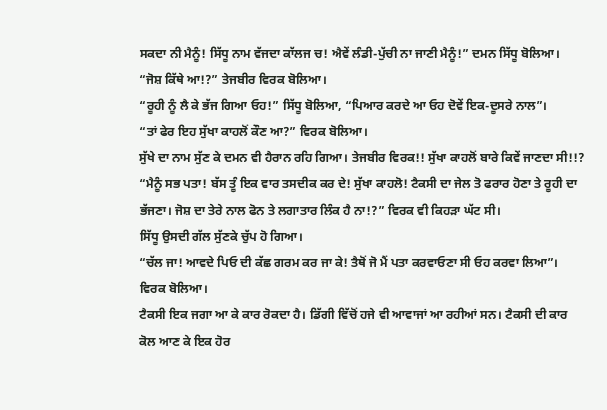ਸਕਦਾ ਨੀ ਮੈਨੂੰ! ਸਿੱਧੂ ਨਾਮ ਵੱਜਦਾ ਕਾੱਲਜ ਚ! ਐਵੇਂ ਲੰਡੀ-ਪੁੱਚੀ ਨਾ ਜਾਣੀ ਮੈਨੂੰ!” ਦਮਨ ਸਿੱਧੂ ਬੋਲਿਆ।
“ਜੋਸ਼ ਕਿੱਥੇ ਆ!?” ਤੇਜਬੀਰ ਵਿਰਕ ਬੋਲਿਆ।
“ਰੂਹੀ ਨੂੰ ਲੈ ਕੇ ਭੱਜ ਗਿਆ ਓਹ!” ਸਿੱਧੂ ਬੋਲਿਆ, “ਪਿਆਰ ਕਰਦੇ ਆ ਓਹ ਦੋਵੇਂ ਇਕ-ਦੂਸਰੇ ਨਾਲ”।
“ਤਾਂ ਫੇਰ ਇਹ ਸੁੱਖਾ ਕਾਹਲੋਂ ਕੌਣ ਆ?” ਵਿਰਕ ਬੋਲਿਆ।
ਸੁੱਖੇ ਦਾ ਨਾਮ ਸੁੱਣ ਕੇ ਦਮਨ ਵੀ ਹੈਰਾਨ ਰਹਿ ਗਿਆ। ਤੇਜਬੀਰ ਵਿਰਕ!! ਸੁੱਖਾ ਕਾਹਲੋਂ ਬਾਰੇ ਕਿਵੇਂ ਜਾਣਦਾ ਸੀ!!?
“ਮੈਨੂੰ ਸਭ ਪਤਾ! ਬੱਸ ਤੂੰ ਇਕ ਵਾਰ ਤਸਦੀਕ ਕਰ ਦੇ! ਸੁੱਖਾ ਕਾਹਲੋ! ਟੈਕਸੀ ਦਾ ਜੇਲ ਤੋ ਫਰਾਰ ਹੋਣਾ ਤੇ ਰੂਹੀ ਦਾ ਭੱਜਣਾ। ਜੋਸ਼ ਦਾ ਤੇਰੇ ਨਾਲ ਫੋਨ ਤੇ ਲਗਾਤਾਰ ਲਿੰਕ ਹੈ ਨਾ!?” ਵਿਰਕ ਵੀ ਕਿਹੜਾ ਘੱਟ ਸੀ।
ਸਿੱਧੂ ਉਸਦੀ ਗੱਲ ਸੁੱਣਕੇ ਚੁੱਪ ਹੋ ਗਿਆ।
“ਚੱਲ ਜਾ! ਆਵਦੇ ਪਿਓ ਦੀ ਕੱਛ ਗਰਮ ਕਰ ਜਾ ਕੇ! ਤੈਥੋਂ ਜੋ ਮੈਂ ਪਤਾ ਕਰਵਾਓਣਾ ਸੀ ਓਹ ਕਰਵਾ ਲਿਆ”। ਵਿਰਕ ਬੋਲਿਆ।
ਟੈਕਸੀ ਇਕ ਜਗਾ ਆ ਕੇ ਕਾਰ ਰੋਕਦਾ ਹੈ। ਡਿੱਗੀ ਵਿੱਚੋਂ ਹਜੇ ਵੀ ਆਵਾਜਾਂ ਆ ਰਹੀਆਂ ਸਨ। ਟੈਕਸੀ ਦੀ ਕਾਰ ਕੋਲ ਆਣ ਕੇ ਇਕ ਹੋਰ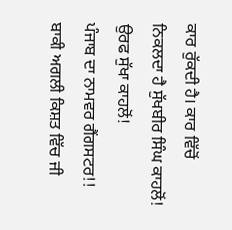ਕਾਰ ਰੁੱਕਦੀ ਹੈ। ਕਾਰ ਵਿੱਚੋਂ ਨਿਕਲਦਾ ਹੈ ਸੁੱਖਬੀਰ ਸਿੰਘ ਕਾਹਲੋਂ! ਉਰਫ ਸੁੱਖਾ ਕਾਹਲੋਂ!
ਪੰਜਾਬ ਦਾ ਨਾਮਵਰ ਗੈਂਗਸਟਰ!!
ਬਾਕੀ ਅਗਲੀ ਕਿਸ਼ਤ ਵਿੱਚ ਜੀ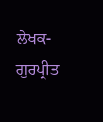ਲੇਖਕ- ਗੁਰਪ੍ਰੀਤ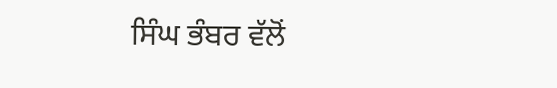ਸਿੰਘ ਭੰਬਰ ਵੱਲੋਂ